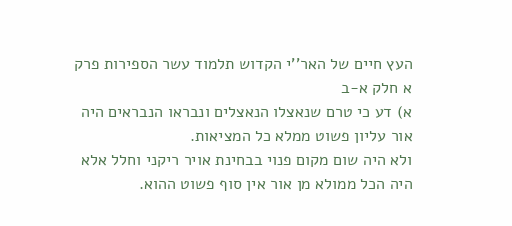העץ חיים של האר''י הקדוש תלמוד עשר הספירות פרק א חלק א-ב
א) דע כי טרם שנאצלו הנאצלים ונבראו הנבראים היה אור עליון פשוט ממלא כל המציאות.
ולא היה שום מקום פנוי בבחינת אויר ריקני וחלל אלא היה הכל ממולא מן אור אין סוף פשוט ההוא.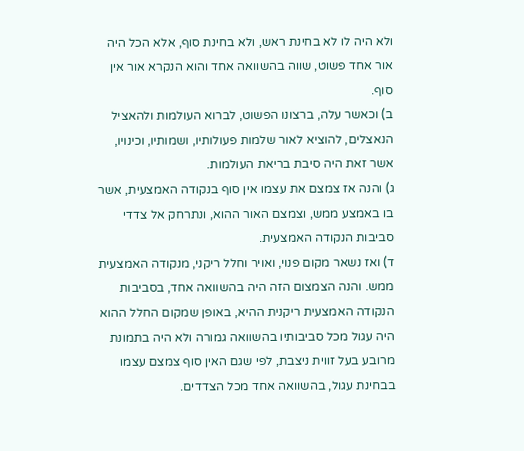ולא היה לו לא בחינת ראש, ולא בחינת סוף, אלא הכל היה אור אחד פשוט, שווה בהשוואה אחד והוא הנקרא אור אין סוף.
ב) וכאשר עלה, ברצונו הפשוט, לברוא העולמות ולהאציל הנאצלים, להוציא לאור שלמות פעולותיו, ושמותיו, וכינויו, אשר זאת היה סיבת בריאת העולמות.
ג) והנה אז צמצם את עצמו אין סוף בנקודה האמצעית, אשר בו באמצע ממש, וצמצם האור ההוא, ונתרחק אל צדדי סביבות הנקודה האמצעית.
ד) ואז נשאר מקום פנוי, ואויר וחלל ריקני, מנקודה האמצעית ממש. והנה הצמצום הזה היה בהשוואה אחד, בסביבות הנקודה האמצעית ריקנית ההיא, באופן שמקום החלל ההוא היה עגול מכל סביבותיו בהשוואה גמורה ולא היה בתמונת מרובע בעל זווית ניצבת, לפי שגם האין סוף צמצם עצמו בבחינת עגול, בהשוואה אחד מכל הצדדים.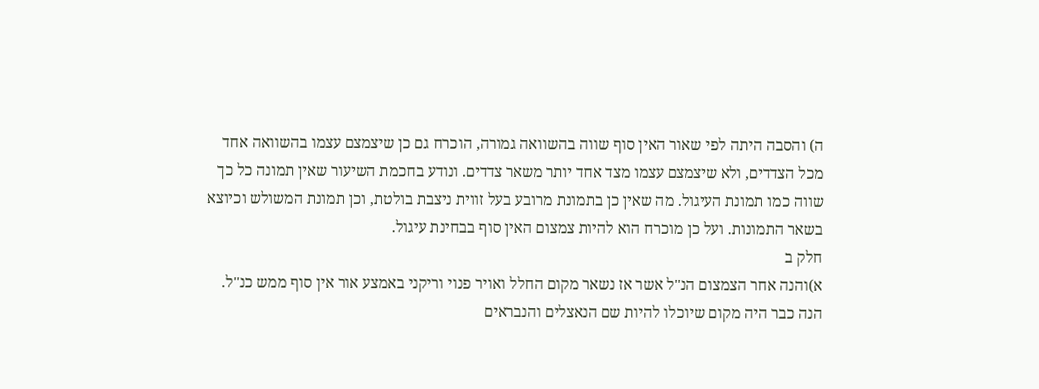ה) והסבה היתה לפי שאור האין סוף שווה בהשוואה גמורה, הוכרח גם כן שיצמצם עצמו בהשוואה אחד מכל הצדדים, ולא שיצמצם עצמו מצד אחד יותר משאר צדדים. ונודע בחכמת השיעור שאין תמונה כל כך שווה כמו תמונת העיגול. מה שאין כן בתמונת מרובע בעל זווית ניצבת בולטת, וכן תמונת המשולש וכיוצא בשאר התמונות. ועל כן מוכרח הוא להיות צמצום האין סוף בבחינת עיגול.
חלק ב
א)והנה אחר הצמצום הנ''ל אשר אז נשאר מקום החלל ואויר פנוי וריקני באמצע אור אין סוף ממש כנ''ל. הנה כבר היה מקום שיוכלו להיות שם הנאצלים והנבראים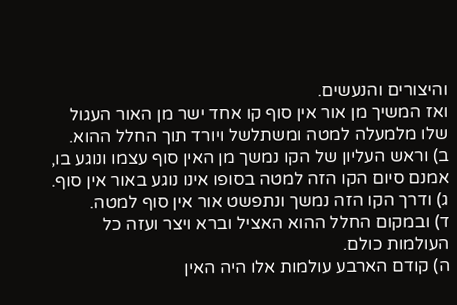והיצורים והנעשים.
ואז המשיך מן אור אין סוף קו אחד ישר מן האור העגול שלו מלמעלה למטה ומשתלשל ויורד תוך החלל ההוא.
ב) וראש העליון של הקו נמשך מן האין סוף עצמו ונוגע בו, אמנם סיום הקו הזה למטה בסופו אינו נוגע באור אין סוף.
ג) ודרך הקו הזה נמשך ונתפשט אור אין סוף למטה.
ד) ובמקום החלל ההוא האציל וברא ויצר ועזה כל העולמות כולם.
ה) קודם הארבע עולמות אלו היה האין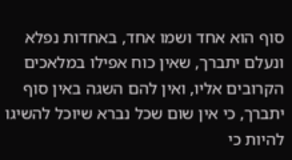סוף הוא אחד ושמו אחד, באחדות נפלא ונעלם יתברך, שאין כוח אפילו במלאכים הקרובים אליו, ואין להם השגה באין סוף יתברך, כי אין שום שכל נברא שיוכל להשיגו להיות כי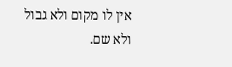אין לו מקום ולא גבול ולא שם.